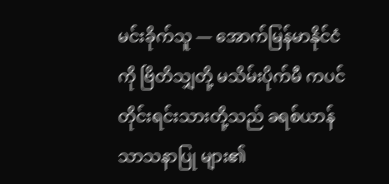မင်းခိုက်သူ — အောက်မြန်မာနိုင်ငံကို ဗြိတိသျှတို့ မသိမ်းပိုက်မီ ကပင် တိုင်းရင်းသားတို့သည် ခရစ်ယာန်သာသနာပြု များ၏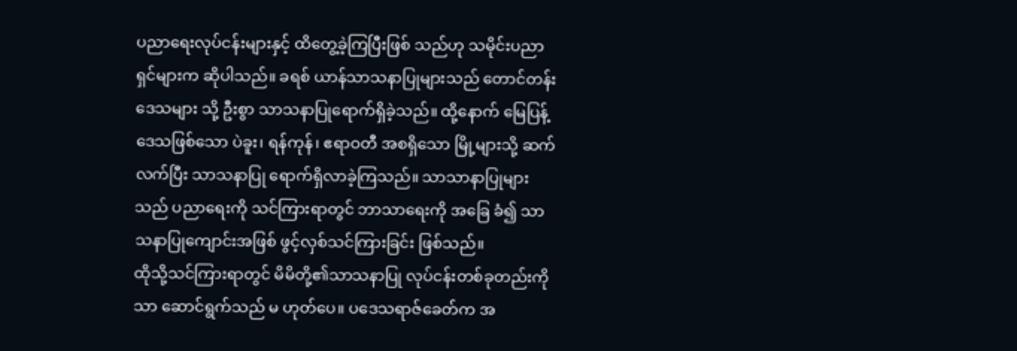ပညာရေးလုပ်ငန်းများနှင့် ထိတွေ့ခဲ့ကြပြီးဖြစ် သည်ဟု သမိုင်းပညာရှင်များက ဆိုပါသည်။ ခရစ် ယာန်သာသနာပြုများသည် တောင်တန်းဒေသများ သို့ ဦးစွာ သာသနာပြုရောက်ရှိခဲ့သည်။ ထို့နောက် မြေပြန့်ဒေသဖြစ်သော ပဲခူး၊ ရန်ကုန်၊ ဧရာဝတီ အစရှိသော မြို့များသို့ ဆက်လက်ပြီး သာသနာပြု ရောက်ရှိလာခဲ့ကြသည်။ သာသာနာပြုများသည် ပညာရေးကို သင်ကြားရာတွင် ဘာသာရေးကို အခြေ ခံ၍ သာသနာပြုကျောင်းအဖြစ် ဖွင့်လှစ်သင်ကြားခြင်း ဖြစ်သည်။
ထိုသို့သင်ကြားရာတွင် မိမိတို့၏သာသနာပြု လုပ်ငန်းတစ်ခုတည်းကိုသာ ဆောင်ရွက်သည် မ ဟုတ်ပေ။ ပဒေသရာဇ်ခေတ်က အ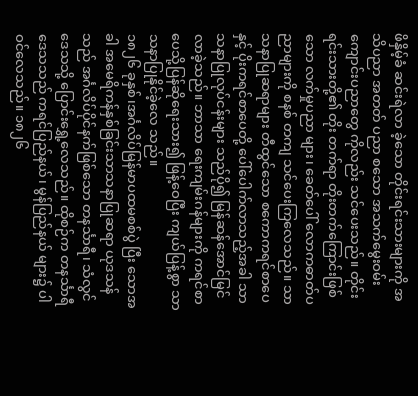ဖိနှိမ့်ခံ ဆင်းရဲလာ ခဲ့သော တိုင်းရင်းသားများကို အသိပညာ အတတ် ပညာ စသော အသက်မွေးဝမ်းကျောင်းပညာတွေ ကိုလည်း သင်ပေးသည်။ တိုင်းရင်းသားတို့၏ တိုး တက်ရာ တိုးတက်ကြောင်းဖြစ်သော လက်မှုပညာ များ၊ ခေတ်ပေါ် လောကဓာတ်ပညာများကို စနစ် တကျ သင်ပေးကြလေသည်။ သာသနာပြုဆရာများ တီထွင်သော စကောကရင်စာပေနှင့် ပိုးကရင်စာပေတို့ ပေါ်ပေါက်လာသည့်အခါ သာသနာပြုလုပ်ငန်းများ သည်ပို၍ မြန်ဆန်အောင်မြင်လာခဲ့သည်။ ဘာသာ ရေးကျမ်းဂန်များကို ကရင်စာပေသို့ပြန်ဆိုရေးသား၍ ဖြန့်ဝေပြီး ကျယ်ပြန့်စွာ သာသနာပြုနိုင်ခဲ့လေ သည်။
၁၈၂၆ ခုနှစ်၊အင်္ဂလိပ်မြန်မာပထမစစ်ပွဲ ပြီး သောအခါ အမေရိကန်နှစ်ခြင်းသာသနာပြုဆရာ ယုဒသန်သည် အင်္ဂလိပ်ပိုင်နက်ဖြစ်သော တနင်္သာရီ၊ သံလွင်ဒေသသို့ ပြောင်းရွှေ့လေသည်။ ထိုစဉ်က တနင်္သာရီဒေသသည် ကရင်ပြည်နယ်၊ မွန်ပြည်နယ် များ၌ ပါဝင်လေသည်။ ၁၈၂၆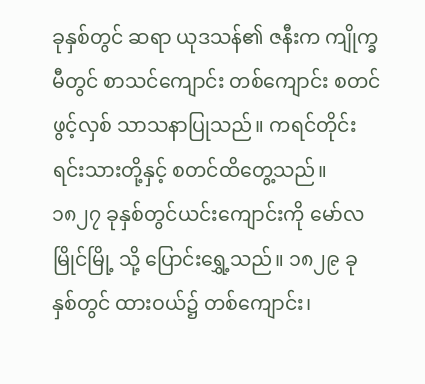ခုနှစ်တွင် ဆရာ ယုဒသန်၏ ဇနီးက ကျိုက္ခမီတွင် စာသင်ကျောင်း တစ်ကျောင်း စတင်ဖွင့်လှစ် သာသနာပြုသည်။ ကရင်တိုင်းရင်းသားတို့နှင့် စတင်ထိတွေ့သည်။
၁၈၂၇ ခုနှစ်တွင်ယင်းကျောင်းကို မော်လမြိုင်မြို့ သို့ ပြောင်းရွှေ့သည်။ ၁၈၂၉ ခုနှစ်တွင် ထားဝယ်၌ တစ်ကျောင်း၊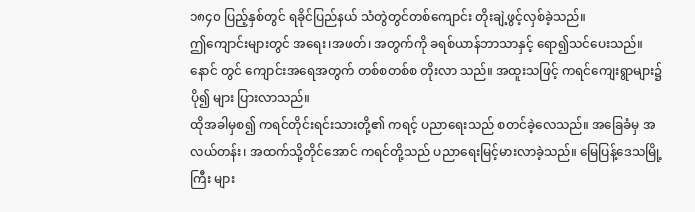၁၈၄၀ ပြည့်နှစ်တွင် ရခိုင်ပြည်နယ် သံတွဲတွင်တစ်ကျောင်း တိုးချဲ့ဖွင့်လှစ်ခဲ့သည်။
ဤကျောင်းများတွင် အရေး၊အဖတ်၊ အတွက်ကို ခရစ်ယာန်ဘာသာနှင့် ရော၍သင်ပေးသည်။ နောင် တွင် ကျောင်းအရေအတွက် တစ်စတစ်စ တိုးလာ သည်။ အထူးသဖြင့် ကရင်ကျေးရွာများ၌ ပို၍ များ ပြားလာသည်။
ထိုအခါမှစ၍ ကရင်တိုင်းရင်းသားတို့၏ ကရင့် ပညာရေးသည် စတင်ခဲ့လေသည်။ အခြေခံမှ အလယ်တန်း၊ အထက်သို့တိုင်အောင် ကရင်တို့သည် ပညာရေးမြင့်မားလာခဲ့သည်။ မြေပြန့်ဒေသမြို့ကြီး များ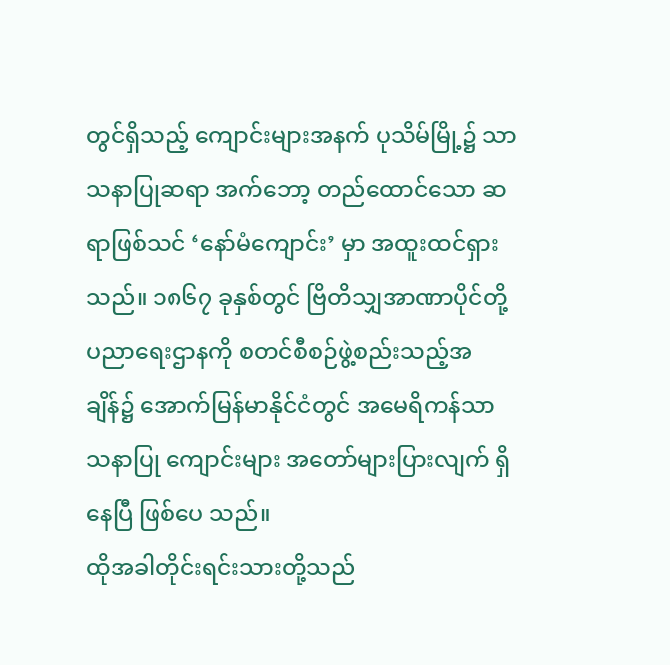တွင်ရှိသည့် ကျောင်းများအနက် ပုသိမ်မြို့၌ သာသနာပြုဆရာ အက်ဘော့ တည်ထောင်သော ဆရာဖြစ်သင် ‘နော်မံကျောင်း’ မှာ အထူးထင်ရှား သည်။ ၁၈၆၇ ခုနှစ်တွင် ဗြိတိသျှအာဏာပိုင်တို့ ပညာရေးဌာနကို စတင်စီစဉ်ဖွဲ့စည်းသည့်အချိန်၌ အောက်မြန်မာနိုင်ငံတွင် အမေရိကန်သာသနာပြု ကျောင်းများ အတော်များပြားလျက် ရှိနေပြီ ဖြစ်ပေ သည်။
ထိုအခါတိုင်းရင်းသားတို့သည်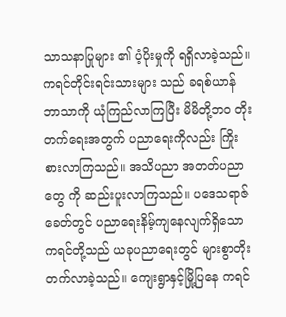သာသနာပြုများ ၏ ပံ့ပိုးမှုကို ရရှိလာခဲ့သည်။ ကရင်တိုင်းရင်းသားများ သည် ခရစ်ယာန်ဘာသာကို ယုံကြည်လာကြပြီး မိမိတို့ဘဝ တိုးတက်ရေးအတွက် ပညာရေးကိုလည်း ကြိုးစားလာကြသည်။ အသိပညာ အတတ်ပညာတွေ ကို ဆည်းပူးလာကြသည်။ ပဒေသရာဇ်ခေတ်တွင် ပညာရေးနိမ့်ကျနေလျက်ရှိသော ကရင်တို့သည် ယခုပညာရေးတွင် များစွာတိုးတက်လာခဲ့သည်။ ကျေးရွာနှင့်မြို့ပြနေ ကရင်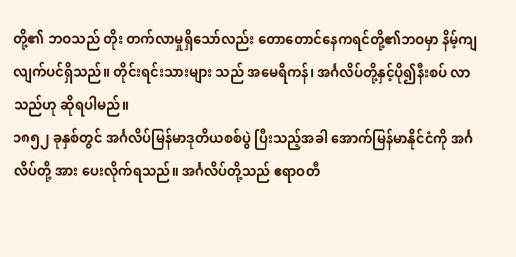တို့၏ ဘဝသည် တိုး တက်လာမှုရှိသော်လည်း တောတောင်နေကရင်တို့၏ဘဝမှာ နိမ့်ကျလျက်ပင်ရှိသည်။ တိုင်းရင်းသားများ သည် အမေရိကန်၊ အင်္ဂလိပ်တို့နှင့်ပို၍နီးစပ် လာသည်ဟု ဆိုရပါမည်။
၁၈၅၂ ခုနှစ်တွင် အင်္ဂလိပ်မြန်မာဒုတိယစစ်ပွဲ ပြီးသည့်အခါ အောက်မြန်မာနိုင်ငံကို အင်္ဂလိပ်တို့ အား ပေးလိုက်ရသည်။ အင်္ဂလိပ်တို့သည် ဧရာဝတီ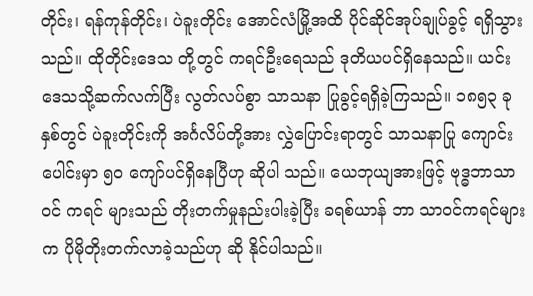တိုင်း၊ ရန်ကုန်တိုင်း၊ ပဲခူးတိုင်း အောင်လံမြို့အထိ ပိုင်ဆိုင်အုပ်ချုပ်ခွင့် ရရှိသွားသည်။ ထိုတိုင်းဒေသ တို့တွင် ကရင်ဦးရေသည် ဒုတိယပင်ရှိနေသည်။ ယင်းဒေသသို့ဆက်လက်ပြီး လွတ်လပ်စွာ သာသနာ ပြုခွင့်ရရှိခဲ့ကြသည်။ ၁၈၅၃ ခုနှစ်တွင် ပဲခူးတိုင်းကို အင်္ဂလိပ်တို့အား လွှဲပြောင်းရာတွင် သာသနာပြု ကျောင်းပေါင်းမှာ ၅၀ ကျော်ပင်ရှိနေပြီဟု ဆိုပါ သည်။ ယေဘုယျအားဖြင့် ဗုဒ္ဓဘာသာဝင် ကရင် များသည် တိုးတက်မှုနည်းပါးခဲ့ပြီး ခရစ်ယာန် ဘာ သာဝင်ကရင်များက ပိုမိုတိုးတက်လာခဲ့သည်ဟု ဆို နိုင်ပါသည်။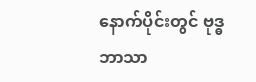နောက်ပိုင်းတွင် ဗုဒ္ဓဘာသာ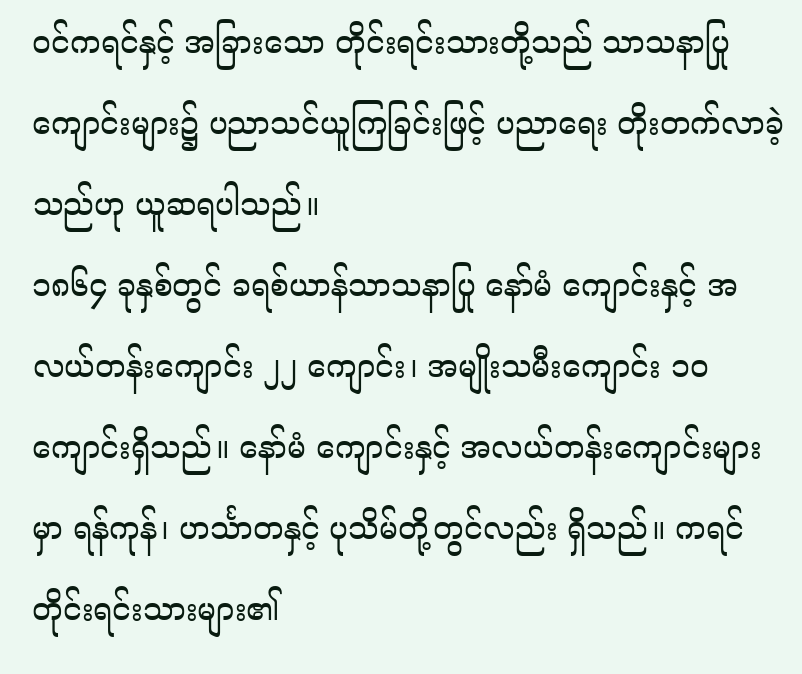ဝင်ကရင်နှင့် အခြားသော တိုင်းရင်းသားတို့သည် သာသနာပြု ကျောင်းများ၌ ပညာသင်ယူကြခြင်းဖြင့် ပညာရေး တိုးတက်လာခဲ့သည်ဟု ယူဆရပါသည်။
၁၈၆၄ ခုနှစ်တွင် ခရစ်ယာန်သာသနာပြု နော်မံ ကျောင်းနှင့် အလယ်တန်းကျောင်း ၂၂ ကျောင်း၊ အမျိုးသမီးကျောင်း ၁၀ ကျောင်းရှိသည်။ နော်မံ ကျောင်းနှင့် အလယ်တန်းကျောင်းများမှာ ရန်ကုန်၊ ဟင်္သာတနှင့် ပုသိမ်တို့တွင်လည်း ရှိသည်။ ကရင် တိုင်းရင်းသားများ၏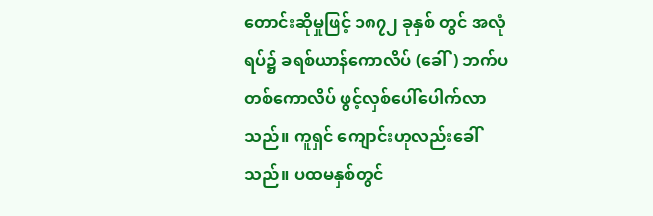တောင်းဆိုမှုဖြင့် ၁၈၇၂ ခုနှစ် တွင် အလုံရပ်၌ ခရစ်ယာန်ကောလိပ် (ခေါ်) ဘက်ပ တစ်ကောလိပ် ဖွင့်လှစ်ပေါ်ပေါက်လာသည်။ ကူရှင် ကျောင်းဟုလည်းခေါ်သည်။ ပထမနှစ်တွင်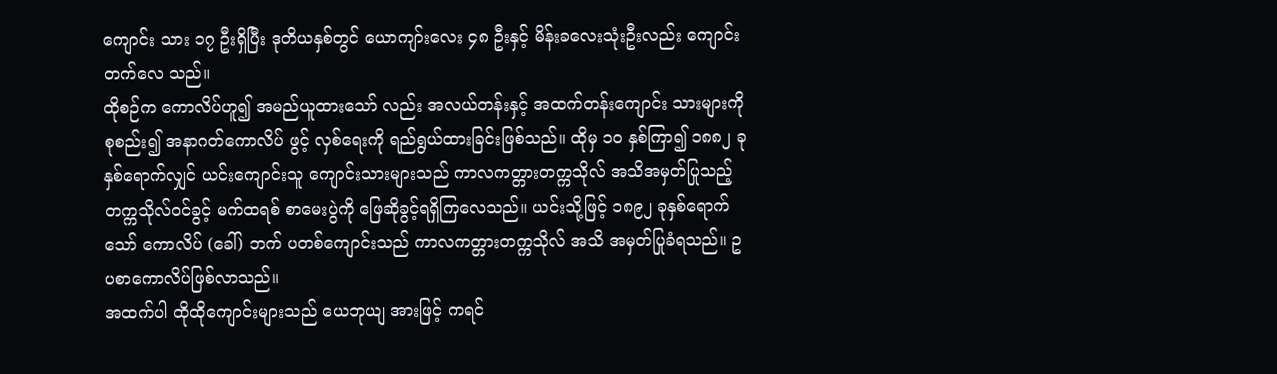ကျောင်း သား ၁၇ ဦးရှိပြီး ဒုတိယနှစ်တွင် ယောကျာ်းလေး ၄၈ ဦးနှင့် မိန်းခလေးသုံးဦးလည်း ကျောင်းတက်လေ သည်။
ထိုစဉ်က ကောလိပ်ဟူ၍ အမည်ယူထားသော် လည်း အလယ်တန်းနှင့် အထက်တန်းကျောင်း သားများကို စုစည်း၍ အနာဂတ်ကောလိပ် ဖွင့် လှစ်ရေးကို ရည်ရွယ်ထားခြင်းဖြစ်သည်။ ထိုမှ ၁၀ နှစ်ကြာ၍ ၁၈၈၂ ခုနှစ်ရောက်လျှင် ယင်းကျောင်းသူ ကျောင်းသားများသည် ကာလကတ္တားတက္ကသိုလ် အသိအမှတ်ပြုသည့် တက္ကသိုလ်ဝင်ခွင့် မက်ထရစ် စာမေးပွဲကို ဖြေဆိုခွင့်ရရှိကြလေသည်။ ယင်းသို့ဖြင့် ၁၈၉၂ ခုနှစ်ရောက်သော် ကောလိပ် (ခေါ်) ဘက် ပတစ်ကျောင်းသည် ကာလကတ္တားတက္ကသိုလ် အသိ အမှတ်ပြုခံရသည်။ ဥပစာကောလိပ်ဖြစ်လာသည်။
အထက်ပါ ထိုထိုကျောင်းများသည် ယေဘုယျ အားဖြင့် ကရင်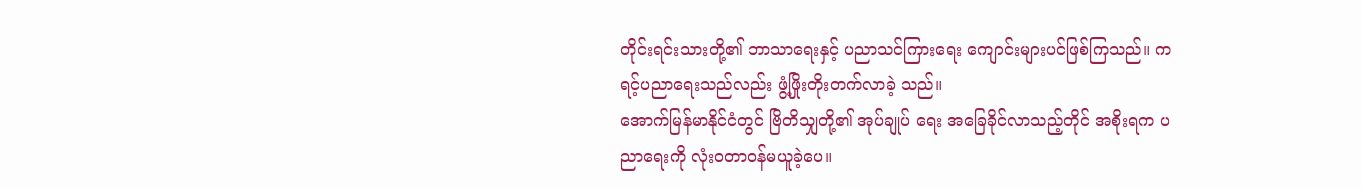တိုင်းရင်းသားတို့၏ ဘာသာရေးနှင့် ပညာသင်ကြားရေး ကျောင်းများပင်ဖြစ်ကြသည်။ ကရင့်ပညာရေးသည်လည်း ဖွံ့ဖြိုးတိုးတက်လာခဲ့ သည်။
အောက်မြန်မာနိုင်ငံတွင် ဗြိတိသျှတို့၏ အုပ်ချုပ် ရေး အခြေခိုင်လာသည့်တိုင် အစိုးရက ပညာရေးကို လုံးဝတာဝန်မယူခဲ့ပေ။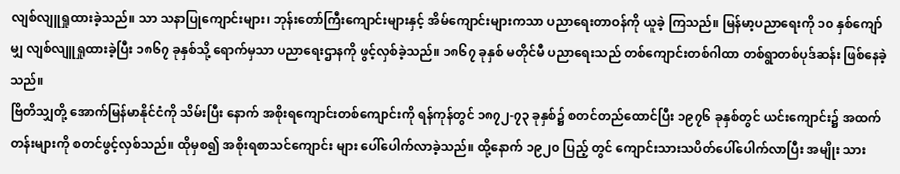လျစ်လျူရှုထားခဲ့သည်။ သာ သနာပြုကျောင်းများ၊ ဘုန်းတော်ကြီးကျောင်းများနှင့် အိမ်ကျောင်းများကသာ ပညာရေးတာဝန်ကို ယူခဲ့ ကြသည်။ မြန်မာ့ပညာရေးကို ၁၀ နှစ်ကျော်မျှ လျစ်လျူရှုထားခဲ့ပြီး ၁၈၆၇ ခုနှစ်သို့ ရောက်မှသာ ပညာရေးဌာနကို ဖွင့်လှစ်ခဲ့သည်။ ၁၈၆၇ ခုနှစ် မတိုင်မီ ပညာရေးသည် တစ်ကျောင်းတစ်ဂါထာ တစ်ရွာတစ်ပုဒ်ဆန်း ဖြစ်နေခဲ့သည်။
ဗြိတိသျှတို့ အောက်မြန်မာနိုင်ငံကို သိမ်းပြီး နောက် အစိုးရကျောင်းတစ်ကျောင်းကို ရန်ကုန်တွင် ၁၈၇၂-၇၃ ခုနှစ်၌ စတင်တည်ထောင်ပြီး ၁၉၇၆ ခုနှစ်တွင် ယင်းကျောင်း၌ အထက်တန်းများကို စတင်ဖွင့်လှစ်သည်။ ထိုမှစ၍ အစိုးရစာသင်ကျောင်း များ ပေါ်ပေါက်လာခဲ့သည်။ ထို့နောက် ၁၉၂၀ ပြည့် တွင် ကျောင်းသားသပိတ်ပေါ်ပေါက်လာပြီး အမျိုး သား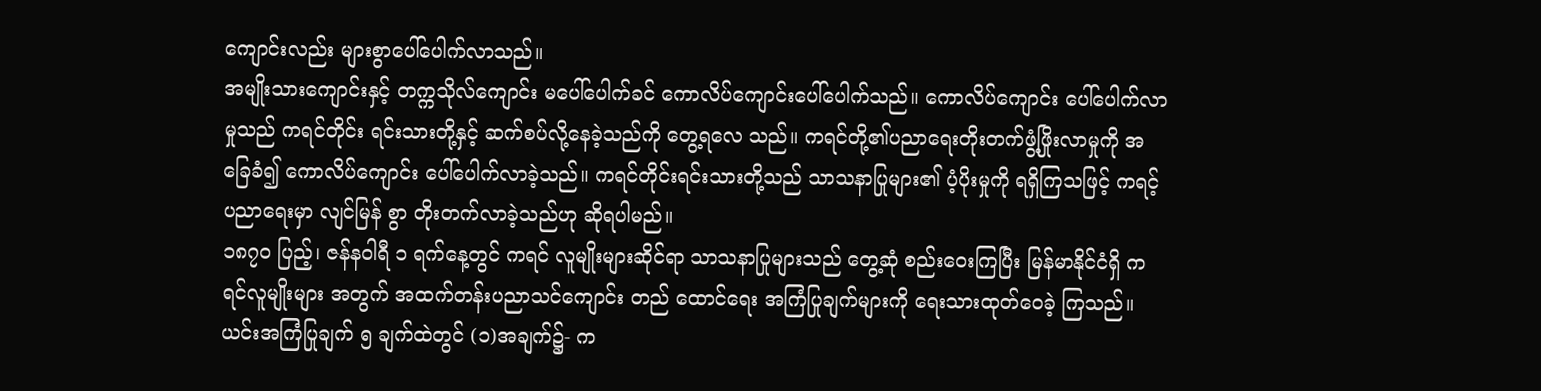ကျောင်းလည်း များစွာပေါ်ပေါက်လာသည်။
အမျိုးသားကျောင်းနှင့် တက္ကသိုလ်ကျောင်း မပေါ်ပေါက်ခင် ကောလိပ်ကျောင်းပေါ်ပေါက်သည်။ ကောလိပ်ကျောင်း ပေါ်ပေါက်လာမှုသည် ကရင်တိုင်း ရင်းသားတို့နှင့် ဆက်စပ်လို့နေခဲ့သည်ကို တွေ့ရလေ သည်။ ကရင်တို့၏ပညာရေးတိုးတက်ဖွံ့ဖြိုးလာမှုကို အခြေခံ၍ ကောလိပ်ကျောင်း ပေါ်ပေါက်လာခဲ့သည်။ ကရင်တိုင်းရင်းသားတို့သည် သာသနာပြုများ၏ ပံ့ပိုးမှုကို ရရှိကြသဖြင့် ကရင့်ပညာရေးမှာ လျင်မြန် စွာ တိုးတက်လာခဲ့သည်ဟု ဆိုရပါမည်။
၁၈၇၀ ပြည့်၊ ဇန်နဝါရီ ၁ ရက်နေ့တွင် ကရင် လူမျိုးများဆိုင်ရာ သာသနာပြုများသည် တွေ့ဆုံ စည်းဝေးကြပြီး မြန်မာနိုင်ငံရှိ ကရင်လူမျိုးများ အတွက် အထက်တန်းပညာသင်ကျောင်း တည် ထောင်ရေး အကြံပြုချက်များကို ရေးသားထုတ်ဝေခဲ့ ကြသည်။ ယင်းအကြံပြုချက် ၅ ချက်ထဲတွင် (၁)အချက်၌- က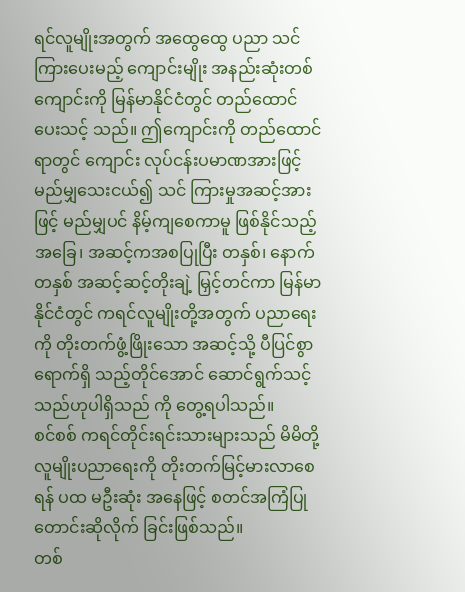ရင်လူမျိုးအတွက် အထွေထွေ ပညာ သင်ကြားပေးမည့် ကျောင်းမျိုး အနည်းဆုံးတစ် ကျောင်းကို မြန်မာနိုင်ငံတွင် တည်ထောင်ပေးသင့် သည်။ ဤကျောင်းကို တည်ထောင်ရာတွင် ကျောင်း လုပ်ငန်းပမာဏအားဖြင့် မည်မျှသေးငယ်၍ သင် ကြားမှုအဆင့်အားဖြင့် မည်မျှပင် နိမ့်ကျစေကာမူ ဖြစ်နိုင်သည့်အခြေ၊ အဆင့်ကအစပြုပြီး တနှစ်၊ နောက်တနှစ် အဆင့်ဆင့်တိုးချဲ့ မြှင့်တင်ကာ မြန်မာ နိုင်ငံတွင် ကရင်လူမျိုးတို့အတွက် ပညာရေးကို တိုးတက်ဖွံ့ဖြိုးသော အဆင့်သို့ ပီပြင်စွာရောက်ရှိ သည့်တိုင်အောင် ဆောင်ရွက်သင့်သည်ဟုပါရှိသည် ကို တွေ့ရပါသည်။
စင်စစ် ကရင်တိုင်းရင်းသားများသည် မိမိတို့ လူမျိုးပညာရေးကို တိုးတက်မြင့်မားလာစေရန် ပထ မဦးဆုံး အနေဖြင့် စတင်အကြံပြု တောင်းဆိုလိုက် ခြင်းဖြစ်သည်။
တစ်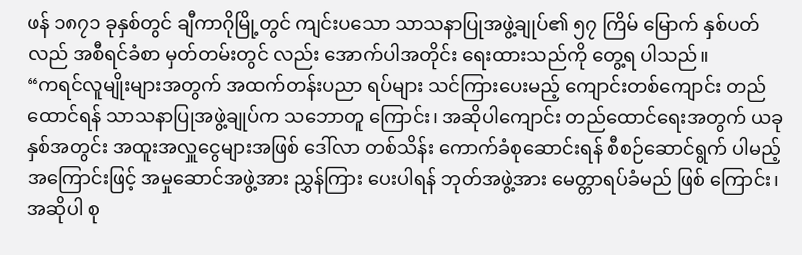ဖန် ၁၈၇၁ ခုနှစ်တွင် ချီကာဂိုမြို့တွင် ကျင်းပသော သာသနာပြုအဖွဲ့ချုပ်၏ ၅၇ ကြိမ် မြောက် နှစ်ပတ်လည် အစီရင်ခံစာ မှတ်တမ်းတွင် လည်း အောက်ပါအတိုင်း ရေးထားသည်ကို တွေ့ရ ပါသည်။
“ကရင်လူမျိုးများအတွက် အထက်တန်းပညာ ရပ်များ သင်ကြားပေးမည့် ကျောင်းတစ်ကျောင်း တည်ထောင်ရန် သာသနာပြုအဖွဲ့ချုပ်က သဘောတူ ကြောင်း၊ အဆိုပါကျောင်း တည်ထောင်ရေးအတွက် ယခုနှစ်အတွင်း အထူးအလှူငွေများအဖြစ် ဒေါ်လာ တစ်သိန်း ကောက်ခံစုဆောင်းရန် စီစဉ်ဆောင်ရွက် ပါမည့်အကြောင်းဖြင့် အမှုဆောင်အဖွဲ့အား ညွှန်ကြား ပေးပါရန် ဘုတ်အဖွဲ့အား မေတ္တာရပ်ခံမည် ဖြစ် ကြောင်း၊ အဆိုပါ စု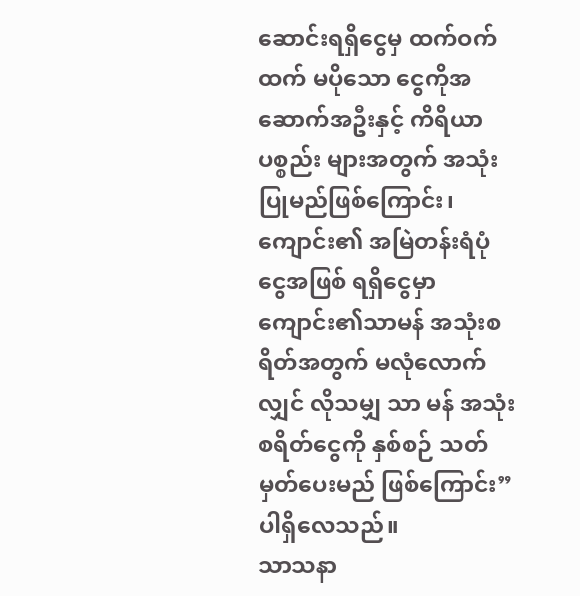ဆောင်းရရှိငွေမှ ထက်ဝက်ထက် မပိုသော ငွေကိုအဆောက်အဦးနှင့် ကိရိယာ ပစ္စည်း များအတွက် အသုံးပြုမည်ဖြစ်ကြောင်း၊ ကျောင်း၏ အမြဲတန်းရံပုံငွေအဖြစ် ရရှိငွေမှာ ကျောင်း၏သာမန် အသုံးစရိတ်အတွက် မလုံလောက်လျှင် လိုသမျှ သာ မန် အသုံးစရိတ်ငွေကို နှစ်စဉ် သတ်မှတ်ပေးမည် ဖြစ်ကြောင်း” ပါရှိလေသည်။
သာသနာ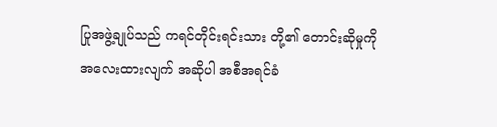ပြုအဖွဲ့ချုပ်သည် ကရင်တိုင်းရင်းသား တို့၏ တောင်းဆိုမှုကို အလေးထားလျက် အဆိုပါ အစီအရင်ခံ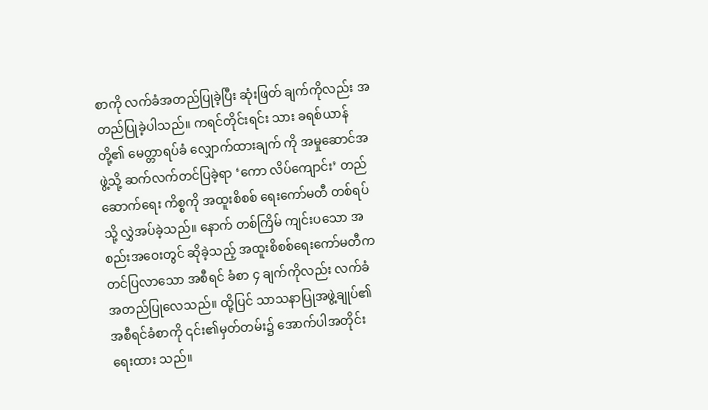စာကို လက်ခံအတည်ပြုခဲ့ပြီး ဆုံးဖြတ် ချက်ကိုလည်း အတည်ပြုခဲ့ပါသည်။ ကရင်တိုင်းရင်း သား ခရစ်ယာန်တို့၏ မေတ္တာရပ်ခံ လျှောက်ထားချက် ကို အမှုဆောင်အဖွဲ့သို့ ဆက်လက်တင်ပြခဲ့ရာ ‘ကော လိပ်ကျောင်း’ တည်ဆောက်ရေး ကိစ္စကို အထူးစိစစ် ရေးကော်မတီ တစ်ရပ်သို့ လွှဲအပ်ခဲ့သည်။ နောက် တစ်ကြိမ် ကျင်းပသော အစည်းအဝေးတွင် ဆိုခဲ့သည့် အထူးစိစစ်ရေးကော်မတီက တင်ပြလာသော အစီရင် ခံစာ ၄ ချက်ကိုလည်း လက်ခံအတည်ပြုလေသည်။ ထို့ပြင် သာသနာပြုအဖွဲ့ချုပ်၏ အစီရင်ခံစာကို ၎င်း၏မှတ်တမ်း၌ အောက်ပါအတိုင်း ရေးထား သည်။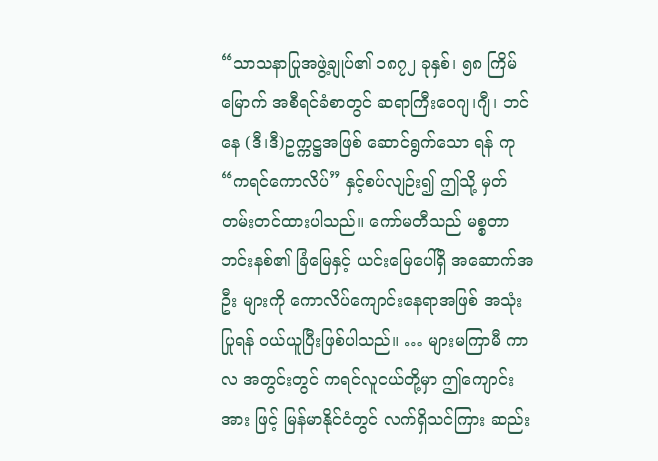“သာသနာပြုအဖွဲ့ချုပ်၏ ၁၈၇၂ ခုနှစ်၊ ၅၈ ကြိမ်မြောက် အစီရင်ခံစာတွင် ဆရာကြီးဝေဂျ၊ဂျီ၊ ဘင်နေ (ဒီ၊ဒီ)ဥက္ကဋ္ဌအဖြစ် ဆောင်ရွက်သော ရန် ကု “ကရင်ကောလိပ်” နှင့်စပ်လျဉ်း၍ ဤသို့ မှတ်တမ်းတင်ထားပါသည်။ ကော်မတီသည် မစ္စတာ ဘင်းနစ်၏ ခြံမြေနှင့် ယင်းမြေပေါ်ရှိ အဆောက်အဦး များကို ကောလိပ်ကျောင်းနေရာအဖြစ် အသုံးပြုရန် ဝယ်ယူပြီးဖြစ်ပါသည်။ … များမကြာမီ ကာလ အတွင်းတွင် ကရင်လူငယ်တို့မှာ ဤကျောင်းအား ဖြင့် မြန်မာနိုင်ငံတွင် လက်ရှိသင်ကြား ဆည်း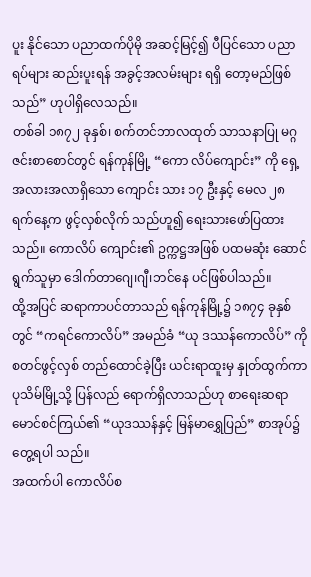ပူး နိုင်သော ပညာထက်ပိုမို အဆင့်မြင့်၍ ပီပြင်သော ပညာရပ်များ ဆည်းပူးရန် အခွင့်အလမ်းများ ရရှိ တော့မည်ဖြစ်သည်” ဟုပါရှိလေသည်။
တစ်ခါ ၁၈၇၂ ခုနှစ်၊ စက်တင်ဘာလထုတ် သာသနာပြု မဂ္ဂဇင်းစာစောင်တွင် ရန်ကုန်မြို့ “ကော လိပ်ကျောင်း” ကို ရှေ့အလားအလာရှိသော ကျောင်း သား ၁၇ ဦးနှင့် မေလ ၂၈ ရက်နေ့က ဖွင့်လှစ်လိုက် သည်ဟူ၍ ရေးသားဖော်ပြထားသည်။ ကောလိပ် ကျောင်း၏ ဥက္ကဋ္ဌအဖြစ် ပထမဆုံး ဆောင်ရွက်သူမှာ ဒေါက်တာဂျေ၊ဂျီ၊ဘင်နေ ပင်ဖြစ်ပါသည်။
ထို့အပြင် ဆရာကာပင်တာသည် ရန်ကုန်မြို့၌ ၁၈၇၄ ခုနှစ်တွင် “ကရင်ကောလိပ်” အမည်ခံ “ယု ဒဿန်ကောလိပ်” ကို စတင်ဖွင့်လှစ် တည်ထောင်ခဲ့ပြီး ယင်းရာထူးမှ နှုတ်ထွက်ကာ ပုသိမ်မြို့သို့ ပြန်လည် ရောက်ရှိလာသည်ဟု စာရေးဆရာ မောင်စင်ကြယ်၏ “ယုဒဿန်နှင့် မြန်မာရွှေပြည်” စာအုပ်၌ တွေ့ရပါ သည်။
အထက်ပါ ကောလိပ်စ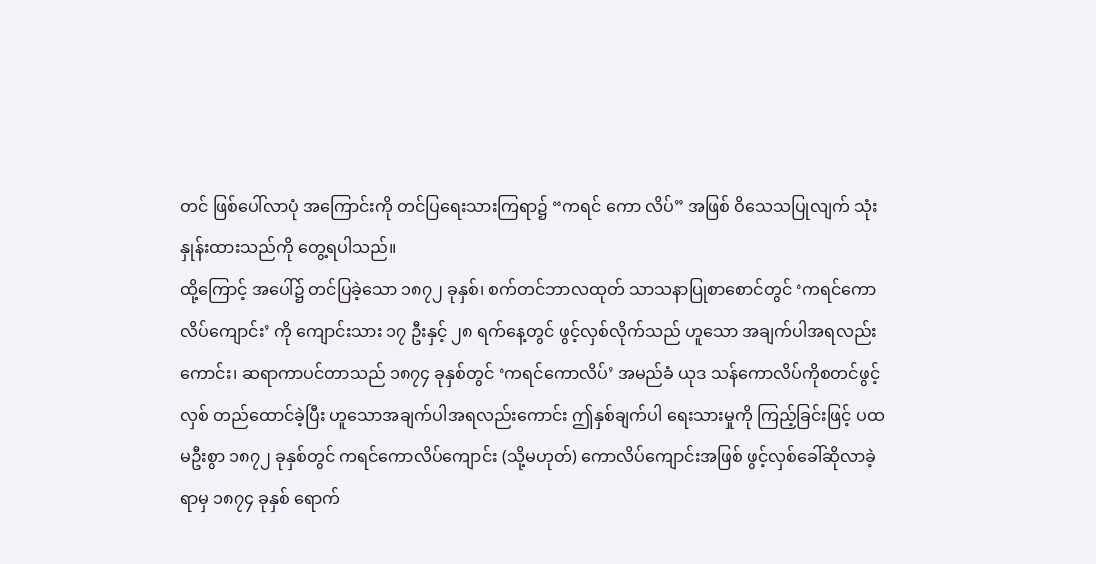တင် ဖြစ်ပေါ်လာပုံ အကြောင်းကို တင်ပြရေးသားကြရာ၌ “ကရင် ကော လိပ်” အဖြစ် ဝိသေသပြုလျက် သုံးနှုန်းထားသည်ကို တွေ့ရပါသည်။
ထို့ကြောင့် အပေါ်၌ တင်ပြခဲ့သော ၁၈၇၂ ခုနှစ်၊ စက်တင်ဘာလထုတ် သာသနာပြုစာစောင်တွင် ‘ကရင်ကောလိပ်ကျောင်း’ ကို ကျောင်းသား ၁၇ ဦးနှင့် ၂၈ ရက်နေ့တွင် ဖွင့်လှစ်လိုက်သည် ဟူသော အချက်ပါအရလည်းကောင်း၊ ဆရာကာပင်တာသည် ၁၈၇၄ ခုနှစ်တွင် ‘ကရင်ကောလိပ်’ အမည်ခံ ယုဒ သန်ကောလိပ်ကိုစတင်ဖွင့်လှစ် တည်ထောင်ခဲ့ပြီး ဟူသောအချက်ပါအရလည်းကောင်း ဤနှစ်ချက်ပါ ရေးသားမှုကို ကြည့်ခြင်းဖြင့် ပထမဦးစွာ ၁၈၇၂ ခုနှစ်တွင် ကရင်ကောလိပ်ကျောင်း (သို့မဟုတ်) ကောလိပ်ကျောင်းအဖြစ် ဖွင့်လှစ်ခေါ်ဆိုလာခဲ့ရာမှ ၁၈၇၄ ခုနှစ် ရောက်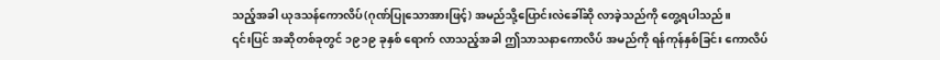သည့်အခါ ယုဒသန်ကောလိပ်(ဂုဏ်ပြုသောအားဖြင့်) အမည်သို့ပြောင်းလဲခေါ်ဆို လာခဲ့သည်ကို တွေ့ရပါသည်။
၎င်းပြင် အဆိုတစ်ခုတွင် ၁၉၁၉ ခုနှစ် ရောက် လာသည့်အခါ ဤသာသနာကောလိပ် အမည်ကို ရန်ကုန်နှစ်ခြင်း ကောလိပ်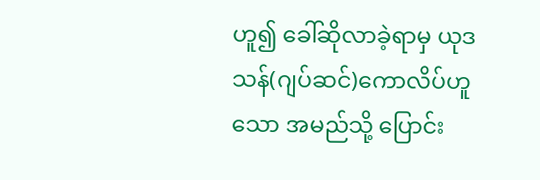ဟူ၍ ခေါ်ဆိုလာခဲ့ရာမှ ယုဒသန်(ဂျပ်ဆင်)ကောလိပ်ဟူသော အမည်သို့ ပြောင်း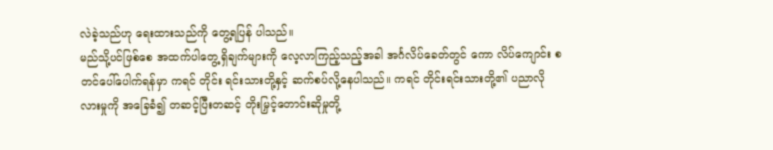လဲခဲ့သည်ဟု ရေးထားသည်ကို တွေ့ရပြန် ပါသည်။
မည်သို့ပင်ဖြစ်စေ အထက်ပါတွေ့ရှိချက်များကို လေ့လာကြည့်သည့်အခါ အင်္ဂလိပ်ခေတ်တွင် ကော လိပ်ကျောင်း စတင်ပေါ်ပေါက်ရန်မှာ ကရင် တိုင်း ရင်းသားတို့နှင့် ဆက်စပ်လို့နေပါသည်။ ကရင် တိုင်းရင်းသားတို့၏ ပညာလိုလားမှုကို အခြေခံ၍ တဆင့်ပြီးတဆင့် တိုးမြှင့်တောင်းဆိုမှုတို့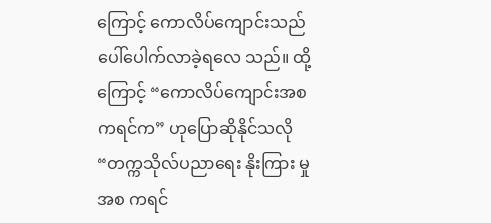ကြောင့် ကောလိပ်ကျောင်းသည် ပေါ်ပေါက်လာခဲ့ရလေ သည်။ ထို့ကြောင့် “ကောလိပ်ကျောင်းအစ ကရင်က” ဟုပြောဆိုနိုင်သလို “တက္ကသိုလ်ပညာရေး နိုးကြား မှုအစ ကရင်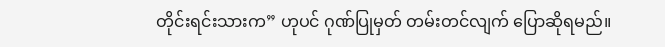တိုင်းရင်းသားက” ဟုပင် ဂုဏ်ပြုမှတ် တမ်းတင်လျက် ပြောဆိုရမည်။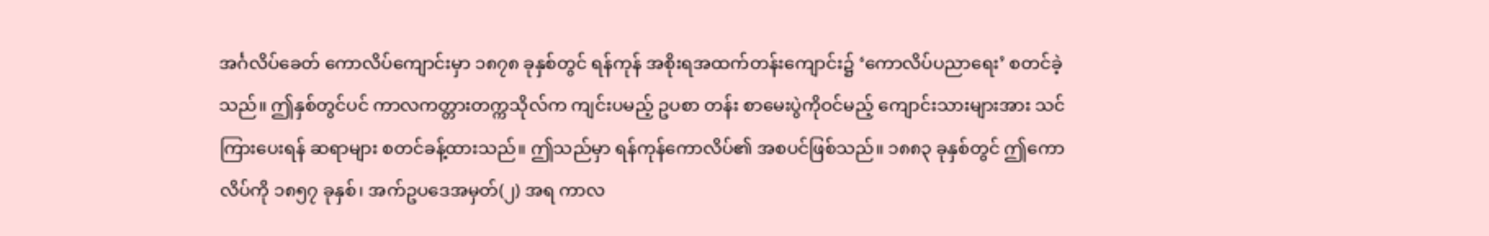အင်္ဂလိပ်ခေတ် ကောလိပ်ကျောင်းမှာ ၁၈၇၈ ခုနှစ်တွင် ရန်ကုန် အစိုးရအထက်တန်းကျောင်း၌ ‘ကောလိပ်ပညာရေး’ စတင်ခဲ့သည်။ ဤနှစ်တွင်ပင် ကာလကတ္တားတက္ကသိုလ်က ကျင်းပမည့် ဥပစာ တန်း စာမေးပွဲကိုဝင်မည့် ကျောင်းသားများအား သင်ကြားပေးရန် ဆရာများ စတင်ခန့်ထားသည်။ ဤသည်မှာ ရန်ကုန်ကောလိပ်၏ အစပင်ဖြစ်သည်။ ၁၈၈၃ ခုနှစ်တွင် ဤကောလိပ်ကို ၁၈၅၇ ခုနှစ်၊ အက်ဥပဒေအမှတ်(၂) အရ ကာလ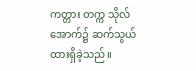ကတ္တား တက္က သိုလ်အောက်၌ ဆက်သွယ်ထားရှိခဲ့သည်။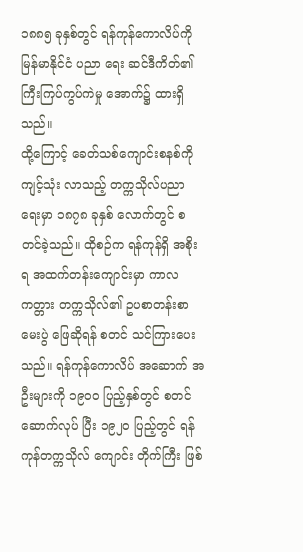၁၈၈၅ ခုနှစ်တွင် ရန်ကုန်ကောလိပ်ကို မြန်မာနိုင်ငံ ပညာ ရေး ဆင်ဒီကိတ်၏ ကြီးကြပ်ကွပ်ကဲမှု အောက်၌ ထားရှိသည်။
ထို့ကြောင့် ခေတ်သစ်ကျောင်းစနစ်ကို ကျင့်သုံး လာသည့် တက္ကသိုလ်ပညာရေးမှာ ၁၈၇၈ ခုနှစ် လောက်တွင် စတင်ခဲ့သည်။ ထိုစဉ်က ရန်ကုန်ရှိ အစိုးရ အထက်တန်းကျောင်းမှာ ကာလကတ္တား တက္ကသိုလ်၏ ဥပစာတန်းစာမေးပွဲ ဖြေဆိုရန် စတင် သင်ကြားပေးသည်။ ရန်ကုန်ကောလိပ် အဆောက် အဦးများကို ၁၉၀ဝ ပြည့်နှစ်တွင် စတင်ဆောက်လုပ် ပြီး ၁၉၂၀ ပြည့်တွင် ရန်ကုန်တက္ကသိုလ် ကျောင်း တိုက်ကြီး ဖြစ်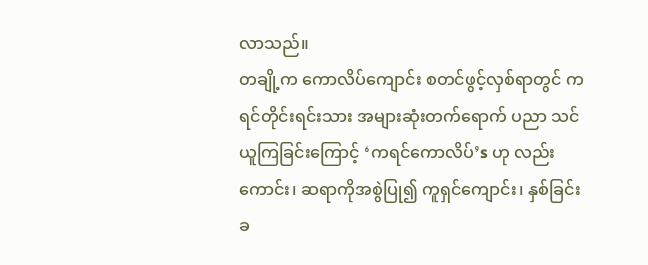လာသည်။
တချို့က ကောလိပ်ကျောင်း စတင်ဖွင့်လှစ်ရာတွင် ကရင်တိုင်းရင်းသား အများဆုံးတက်ရောက် ပညာ သင်ယူကြခြင်းကြောင့် ‘ကရင်ကောလိပ်’s ဟု လည်း ကောင်း၊ ဆရာကိုအစွဲပြု၍ ကူရှင်ကျောင်း၊ နှစ်ခြင်း ခ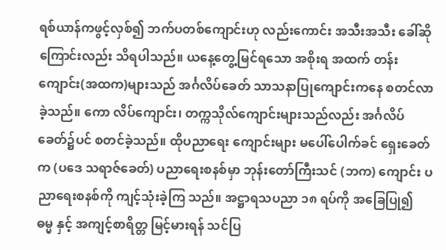ရစ်ယာန်ကဖွင့်လှစ်၍ ဘက်ပတစ်ကျောင်းဟု လည်းကောင်း အသီးအသီး ခေါ်ဆိုကြောင်းလည်း သိရပါသည်။ ယနေ့တွေ့မြင်ရသော အစိုးရ အထက် တန်းကျောင်း(အထက)များသည် အင်္ဂလိပ်ခေတ် သာသနာပြုကျောင်းကနေ စတင်လာခဲ့သည်။ ကော လိပ်ကျောင်း၊ တက္ကသိုလ်ကျောင်းများသည်လည်း အင်္ဂလိပ်ခေတ်၌ပင် စတင်ခဲ့သည်။ ထိုပညာရေး ကျောင်းများ မပေါ်ပေါက်ခင် ရှေးခေတ်က (ပဒေ သရာဇ်ခေတ်) ပညာရေးစနစ်မှာ ဘုန်းတော်ကြီးသင် (ဘက) ကျောင်း ပညာရေးစနစ်ကို ကျင့်သုံးခဲ့ကြ သည်။ အဋ္ဌာရသပညာ ၁၈ ရပ်ကို အခြေပြု၍ ဓမ္မ နှင့် အကျင့်စာရိတ္တ မြင့်မားရန် သင်ပြ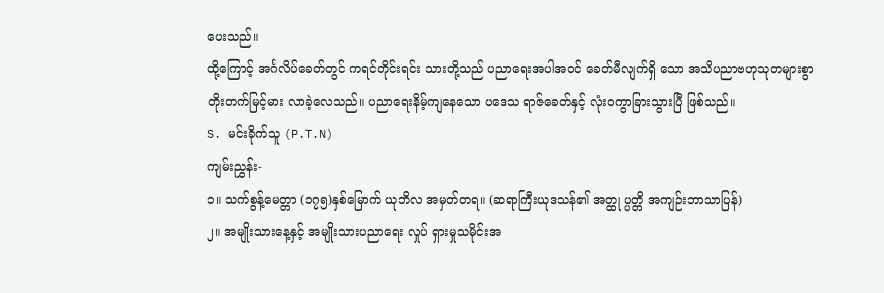ပေးသည်။
ထို့ကြောင့် အင်္ဂလိပ်ခေတ်တွင် ကရင်တိုင်းရင်း သားတို့သည် ပညာရေးအပါအဝင် ခေတ်မီလျက်ရှိ သော အသိပညာဗဟုသုတများစွာ တိုးတက်မြင့်မား လာခဲ့လေသည်။ ပညာရေးနိမ့်ကျနေသော ပဒေသ ရာဇ်ခေတ်နှင့် လုံးဝကွာခြားသွားပြီ ဖြစ်သည်။
S. မင်းခိုက်သူ (P.T.N)
ကျမ်းညွှန်း-
၁။ သက်စွန့်မေတ္တာ (၁၇၅)နှစ်မြောက် ယုဘိလ အမှတ်တရ။ (ဆရာကြီးယုဒသန်၏ အတ္ထု ပ္ပတ္တိ အကျဉ်းဘာသာပြန်)
၂။ အမျိုးသားနေ့နှင့် အမျိုးသားပညာရေး လှုပ် ရှားမှုသမိုင်းအ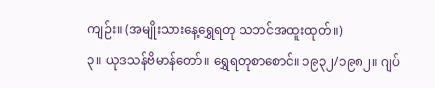ကျဉ်း။ (အမျိုးသားနေ့ရွှေရတု သဘင်အထူးထုတ်။)
၃။ ယုဒသန်ဗိမာန်တော်။ ရွှေရတုစာစောင်။ ၁၉၃၂/၁၉၈၂။ ဂျပ်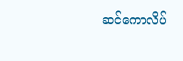ဆင်ကောလိပ်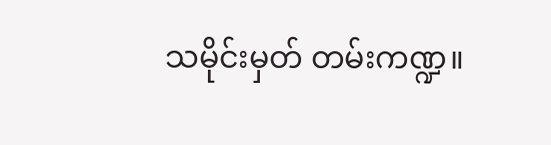သမိုင်းမှတ် တမ်းကဏ္ဍ။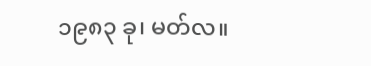၁၉၈၃ ခု၊ မတ်လ။